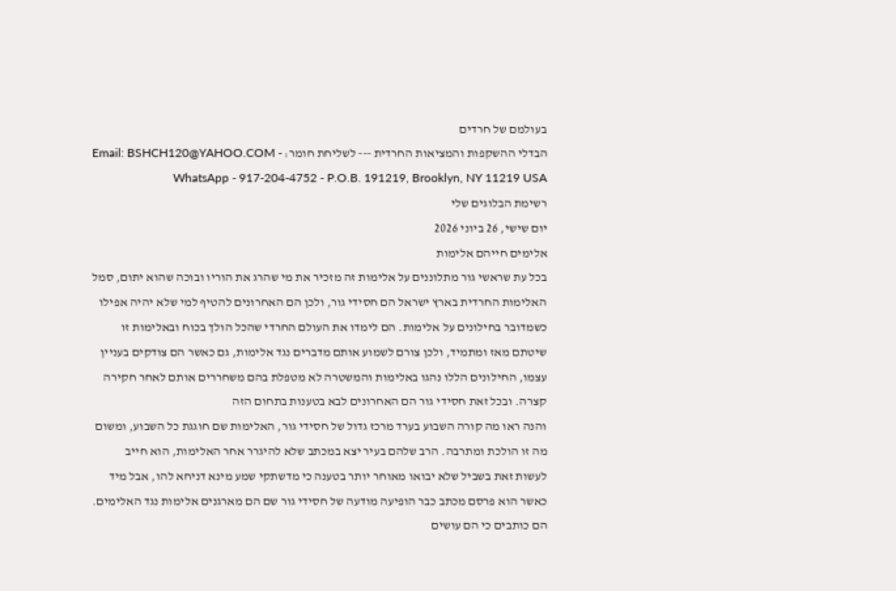בעולמם של חרדים
הבדלי ההשקפות והמציאות החרדית --- לשליחת חומר: Email: BSHCH120@YAHOO.COM - WhatsApp - 917-204-4752 - P.O.B. 191219, Brooklyn, NY 11219 USA
רשימת הבלוגים שלי
יום שישי, 26 ביוני 2026
אלימים חייהם אלימות
בכל עת שראשי גור מתלוננים על אלימות זה מזכיר את מי שהרג את הוריו ובוכה שהוא יתום, סמל האלימות החרדית בארץ ישראל הם חסידי גור, ולכן הם האחרונים להטיף למי שלא יהיה אפילו כשמדובר בחילונים על אלימות. הם לימדו את העולם החרדי שהכל הולך בכוח ובאלימות זו שיטתם מאז ומתמיד, ולכן צורם לשמוע אותם מדברים נגד אלימות, גם כאשר הם צודקים בעניין עצמו, החילונים הללו נהגו באלימות והמשטרה לא מטפלת בהם משחררים אותם לאחר חקירה קצרה. ובכל זאת חסידי גור הם האחרונים לבא בטענות בתחום הזה
והנה ראו מה קורה השבוע בערד מרכז גדול של חסידי גור, האלימות שם חוגגת כל השבוע, ומשום מה זו הולכת ומתרבה. הרב שלהם בעיר יצא במכתב שלא להיגרר אחר האלימות, הוא חייב לעשות זאת בשביל שלא יבואו מאוחר יותר בטענה כי מדשתקי שמע מינא דניחא להו, אבל מיד כאשר הוא פרסם מכתב כבר הופיעה מודעה של חסידי גור שם הם מארגנים אלימות נגד האלימים. הם כותבים כי הם עושים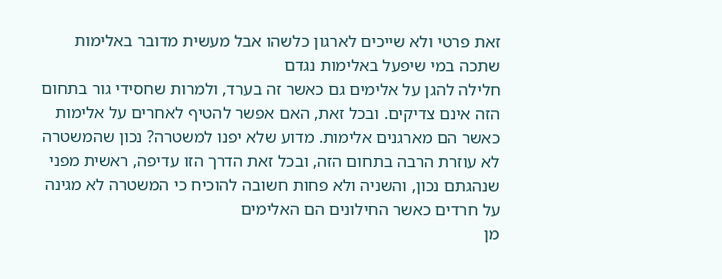זאת פרטי ולא שייכים לארגון כלשהו אבל מעשית מדובר באלימות שתכה במי שיפעל באלימות נגדם
חלילה להגן על אלימים גם כאשר זה בערד, ולמרות שחסידי גור בתחום הזה אינם צדיקים. ובכל זאת, האם אפשר להטיף לאחרים על אלימות כאשר הם מארגנים אלימות. מדוע שלא יפנו למשטרה? נכון שהמשטרה לא עוזרת הרבה בתחום הזה, ובכל זאת הדרך הזו עדיפה, ראשית מפני שנהגתם נכון, והשניה ולא פחות חשובה להוכיח כי המשטרה לא מגינה על חרדים כאשר החילונים הם האלימים
מן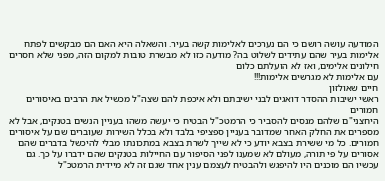המודעה עושה רושם כי הם נערכים לאלימות קשה בעיר. והשאלה היא האם הם מבקשים לפתח אלימות בעיר שהם עתידים לשלוט בה? מודעה כזו לא מבשרת טובות למקום הזה, מפני שלא חסרים חילונים אלימים, ואז לא הועלתם כלום
עם אלימות לא מגרשים אלימות!!!
חיים שאולזון
ראשי ישיבות ההסדר דואגים לבני ישיבתם ולא איכפת להם שצה"ל מכשיל את הרבים באיסורים חמורים
היחצני"ם שלהם מנסים להסביר כי הרמטכ"ל הבטיח כי יעשה משהו בעניין הנשים בטנקים, אבל לא מספרים את החלק האחר שמדובר בעניין ספציפי בלבד ולא בכלל השירות שעוברים שם על איסורים חמורים. כל מי ששירת בצבא יודע כי לא שייך לשרת בצבא במתכונתו מבלי להיכשל בדברים שהם אסורים על פי תורה, מעולם לא שמענו לפני הסיפור עם החיילות בטנקים שהם ידברו על כך. גם עכשיו הם מוכנים היו להיפגש ולהבטיח לעצמם ענין אחד שגם זה לא מיידית הרמטכ"ל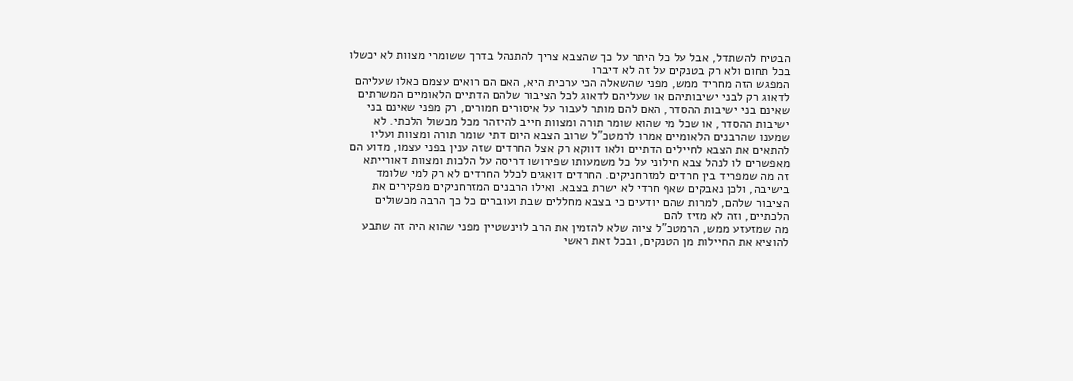הבטיח להשתדל, אבל על כל היתר על כך שהצבא צריך להתנהל בדרך ששומרי מצוות לא יכשלו בכל תחום ולא רק בטנקים על זה לא דיברו
המפגש הזה מחריד ממש, מפני שהשאלה הכי ערכית היא, האם הם רואים עצמם כאלו שעליהם לדאוג רק לבני ישיבותיהם או שעליהם לדאוג לכל הציבור שלהם הדתיים הלאומיים המשרתים שאינם בני ישיבות ההסדר, האם להם מותר לעבור על איסורים חמורים, רק מפני שאינם בני ישיבות ההסדר, או שכל מי שהוא שומר תורה ומצוות חייב להיזהר מכל מכשול הלכתי. לא שמענו שהרבנים הלאומיים אמרו לרמטכ"ל שרוב הצבא היום דתי שומר תורה ומצוות ועליו להתאים את הצבא לחיילים הדתיים ולאו דווקא רק אצל החרדים שזה ענין בפני עצמו, מדוע הם מאפשרים לו לנהל צבא חילוני על כל משמעותו שפירושו דריסה על הלכות ומצוות דאורייתא
זה מה שמפריד בין חרדים למזרחניקים. החרדים דואגים לכלל החרדים לא רק למי שלומד בישיבה, ולכן נאבקים שאף חרדי לא ישרת בצבא. ואילו הרבנים המזרחניקים מפקירים את הציבור שלהם, למרות שהם יודעים כי בצבא מחללים שבת ועוברים כל כך הרבה מכשולים הלכתיים, וזה לא מזיז להם
מה שמזעזע ממש, הרמטכ"ל ציוה שלא להזמין את הרב לוינשטיין מפני שהוא היה זה שתבע להוציא את החיילות מן הטנקים, ובכל זאת ראשי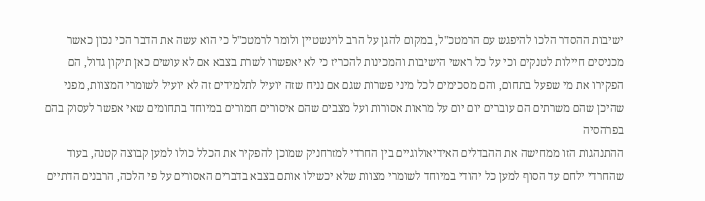ישיבות ההסדר הלכו להיפגש עם הרמטכ"ל, במקום להגן על הרב לוינשטיין ולומר לרמטכ"ל כי הוא עשה את הדבר הכי נכון כאשר מכניסים חיילות לטנקים וכי על כל ראשי הישיבות והמכינות להכריז כי לא יאפשרו לשרת בצבא אם לא עושים כאן תיקון גדול, הם הפקירו את מי שפעל בתחום, והם מסכימים לכל מיני פשרות שגם אם נניח שזה יועיל לתלמידים זה לא יועיל לשומרי המצוות, מפני שהיכן שהם משרתים הם עוברים יום יום על מראות אסורות ועל מצבים שהם איסורים חמורים במיוחד בתחומים שאי אפשר לעסוק בהם בפרהסיה
ההתנהגות הזו ממחישה את ההבדלים האידיאולוגיים בין החרדי למזרחניק שמוכן להפקיר את הכלל כולו למען קבוצה קטנה, בעוד שהחרדי ילחם עד הסוף למען כל יהודי במיוחד לשומרי מצוות שלא יכשילו אותם בצבא בדברים האסורים על פי הלכה, הרבנים הדתיים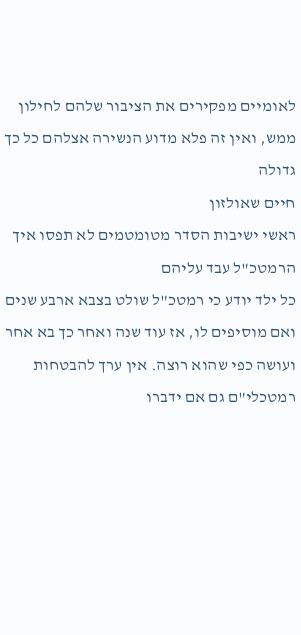לאומיים מפקירים את הציבור שלהם לחילון ממש, ואין זה פלא מדוע הנשירה אצלהם כל כך גדולה
חיים שאולזון
ראשי ישיבות הסדר מטומטמים לא תפסו איך הרמטכ"ל עבד עליהם
כל ילד יודע כי רמטכ"ל שולט בצבא ארבע שנים ואם מוסיפים לו, אז עוד שנה ואחר כך בא אחר ועושה כפי שהוא רוצה. אין ערך להבטחות רמטכלי"ם גם אם ידברו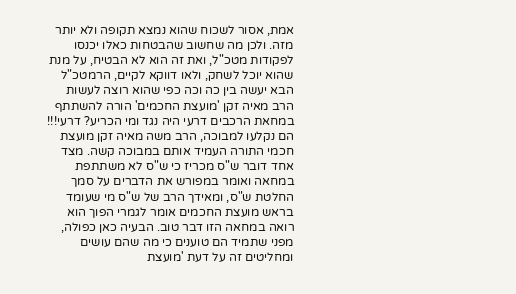אמת, אסור לשכוח שהוא נמצא תקופה ולא יותר מזה. ולכן מה שחשוב שהבטחות כאלו יכנסו לפקודות מטכ"ל, ואת זה הוא לא הבטיח, על מנת שהוא יוכל לשחק, ולאו דווקא לקיים, הרמטכ"ל הבא יעשה בין כה וכה כפי שהוא רוצה לעשות
הרב מאיה זקן 'מועצת החכמים' הורה להשתתף במחאת הרכבים דרעי היה נגד ומי הכריע? דרעי!!!
הם נקלעו למבוכה, הרב משה מאיה זקן מועצת חכמי התורה העמיד אותם במבוכה קשה. מצד אחד דובר ש"ס מכריז כי ש"ס לא משתתפת במחאה ואומר במפורש את הדברים על סמך החלטת ש"ס, ומאידך הרב של ש"ס מי שעומד בראש מועצת החכמים אומר לגמרי הפוך הוא רואה במחאה הזו דבר טוב. הבעיה כאן כפולה, מפני שתמיד הם טוענים כי מה שהם עושים ומחליטים זה על דעת 'מועצת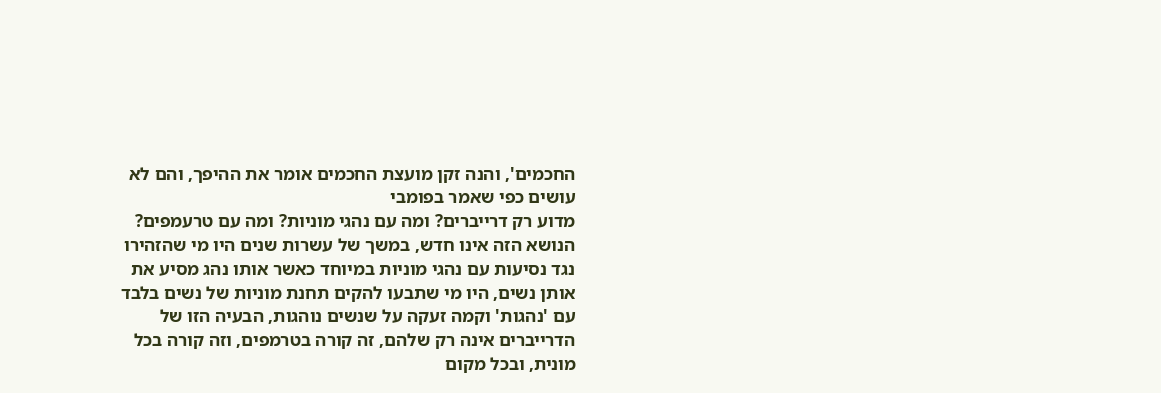החכמים', והנה זקן מועצת החכמים אומר את ההיפך, והם לא עושים כפי שאמר בפומבי
מדוע רק דרייברים? ומה עם נהגי מוניות? ומה עם טרעמפים?
הנושא הזה אינו חדש, במשך של עשרות שנים היו מי שהזהירו נגד נסיעות עם נהגי מוניות במיוחד כאשר אותו נהג מסיע את אותן נשים, היו מי שתבעו להקים תחנת מוניות של נשים בלבד עם 'נהגות' וקמה זעקה על שנשים נוהגות, הבעיה הזו של הדרייברים אינה רק שלהם, זה קורה בטרמפים, וזה קורה בכל מונית, ובכל מקום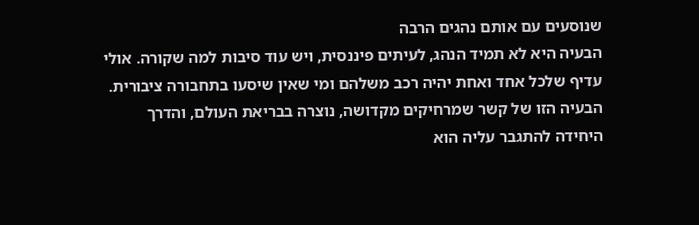שנוסעים עם אותם נהגים הרבה
הבעיה היא לא תמיד הנהג, לעיתים פיננסית, ויש עוד סיבות למה שקורה. אולי עדיף שלכל אחד ואחת יהיה רכב משלהם ומי שאין שיסעו בתחבורה ציבורית. הבעיה הזו של קשר שמרחיקים מקדושה, נוצרה בבריאת העולם, והדרך היחידה להתגבר עליה הוא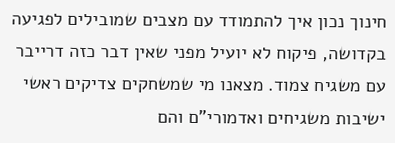חינוך נכון איך להתמודד עם מצבים שמובילים לפגיעה בקדושה, פיקוח לא יועיל מפני שאין דבר כזה דרייבר עם משגיח צמוד. מצאנו מי שמשחקים צדיקים ראשי ישיבות משגיחים ואדמורי"ם והם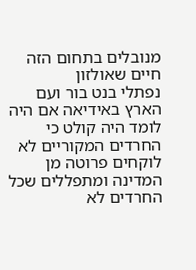מנובלים בתחום הזה
חיים שאולזון
נפתלי בנט בור ועם הארץ באידיאה אם היה לומד היה קולט כי החרדים המקוריים לא לוקחים פרוטה מן המדינה ומתפללים שכל החרדים לא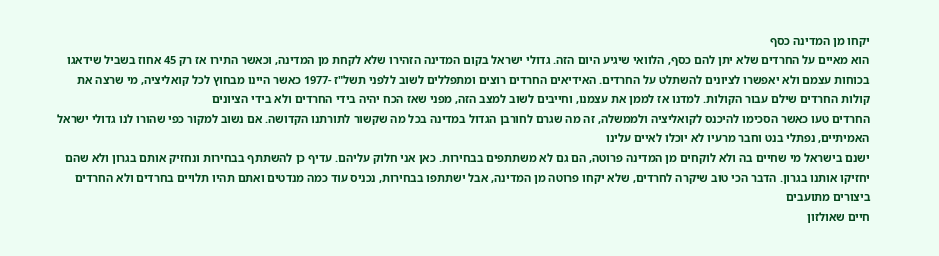יקחו מן המדינה כסף
הוא מאיים על החרדים שלא יתן להם כסף, הלוואי שיגיע היום הזה. גדולי ישראל בקום המדינה הזהירו שלא לקחת מן המדינה, וכאשר התירו אז רק 45 אחוז בשביל שידאגו בכוחות עצמם ולא יאפשרו לציונים להשתלט על החרדים. האידיאים החרדים רוצים ומתפללים לשוב ללפני תשל"ז -1977 כאשר היינו מבחוץ לכל קואליציה, מי שרצה את קולות החרדים שילם עבור הקולות. למדנו אז לממן את עצמנו, וחייבים לשוב למצב הזה, מפני שאז הכח יהיה בידי החרדים ולא בידי הציונים
החרדים טעו כאשר הסכימו להיכנס לקואליציה ולממשלה, זה מה שגרם לחורבן הגדול במדינה בכל מה שקשור לתורתנו הקדושה. אם נשוב למקור כפי שהורו לנו גדולי ישראל האמיתיים, נפתלי בנט וחבר מרעיו לא יוכלו לאיים עלינו
ישנם בישראל מי שחיים בה ולא לוקחים מן המדינה פרוטה, הם גם לא משתתפים בבחירות. כאן אני חלוק עליהם. עדיף כן להשתתף בבחירות ונחזיק אותם בגרון ולא שהם יחזיקו אותנו בגרון. הדבר הכי טוב שיקרה לחרדים, שלא יקחו פרוטה מן המדינה, אבל ישתתפו בבחירות, נכניס עוד כמה מנדטים ואתם תהיו תלויים בחרדים ולא החרדים ביצורים מתועבים
חיים שאולזון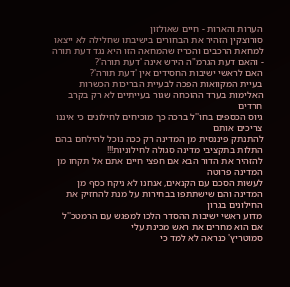הערות והארות - חיים שאולזון
סורוצקין הזהיר את הבחורים בישיבתו שחלילה לא ייצאו למחאת הרכבים והכריז שהמחאה הזו היא נגד דעת תורה - והאם דעת הגרמ"ה הירש אינה 'דעת תורה'?
האם לראשי ישיבות החסידים אין 'דעת תורה'?
בעיית המקוואות הפכה לבעיית הבריכות הכשרות
האלימות בערד ההוכחה שגור בעייתיים לא רק בקרב חרדים
גיוס הכספים בחו''ל ברכה כך מוכיחים לחילונים כי איננו צריכים אותם
להתנתק פיננסית מן המדינה רק ככה נוכל להילחם בהם
התלות בתקציבי מדינה סגולה לחילוניות!!!
להזהיר את הדור הבא אם חפצי חיים אתם אל תקחו מן המדינה פרוטה
לעשות הסכם עם הקנאים, אנחנו לא ניקח כסף מן המדינה והם שישתתפו בבחירות על מנת להחזיק את החילונים בגרון
מדוע ראשי ישיבות ההסדר הלכו למפגש עם הרמטכ''ל אם הוא מחרים את ראש מכינת עלי
סמוטריץ' כנראה לא למד כי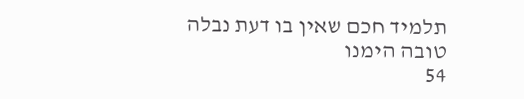תלמיד חכם שאין בו דעת נבלה טובה הימנו
54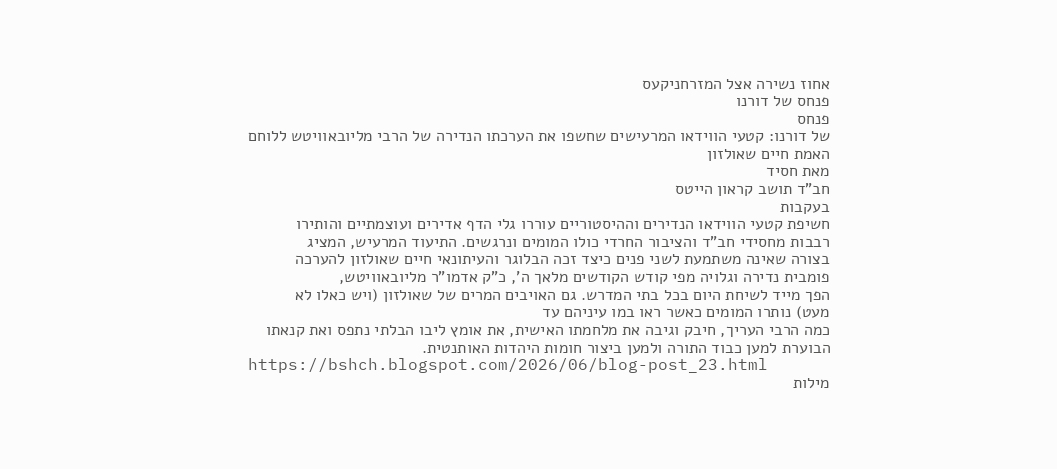אחוז נשירה אצל המזרחניקעס
פנחס של דורנו
פנחס
של דורנו: קטעי הווידאו המרעישים שחשפו את הערכתו הנדירה של הרבי מליובאוויטש ללוחם
האמת חיים שאולזון
מאת חסיד
חב"ד תושב קראון הייטס
בעקבות
חשיפת קטעי הווידאו הנדירים וההיסטוריים עוררו גלי הדף אדירים ועוצמתיים והותירו
רבבות מחסידי חב"ד והציבור החרדי כולו המומים ונרגשים. התיעוד המרעיש, המציג
בצורה שאינה משתמעת לשני פנים כיצד זכה הבלוגר והעיתונאי חיים שאולזון להערכה
פומבית נדירה וגלויה מפי קודש הקודשים מלאך ה', כ"ק אדמו"ר מליובאוויטש,
הפך מייד לשיחת היום בכל בתי המדרש. גם האויבים המרים של שאולזון (ויש כאלו לא
מעט) נותרו המומים כאשר ראו במו עיניהם עד
כמה הרבי העריך, חיבק וגיבה את מלחמתו האישית, את אומץ ליבו הבלתי נתפס ואת קנאתו
הבוערת למען כבוד התורה ולמען ביצור חומות היהדות האותנטית.
https://bshch.blogspot.com/2026/06/blog-post_23.html
מילות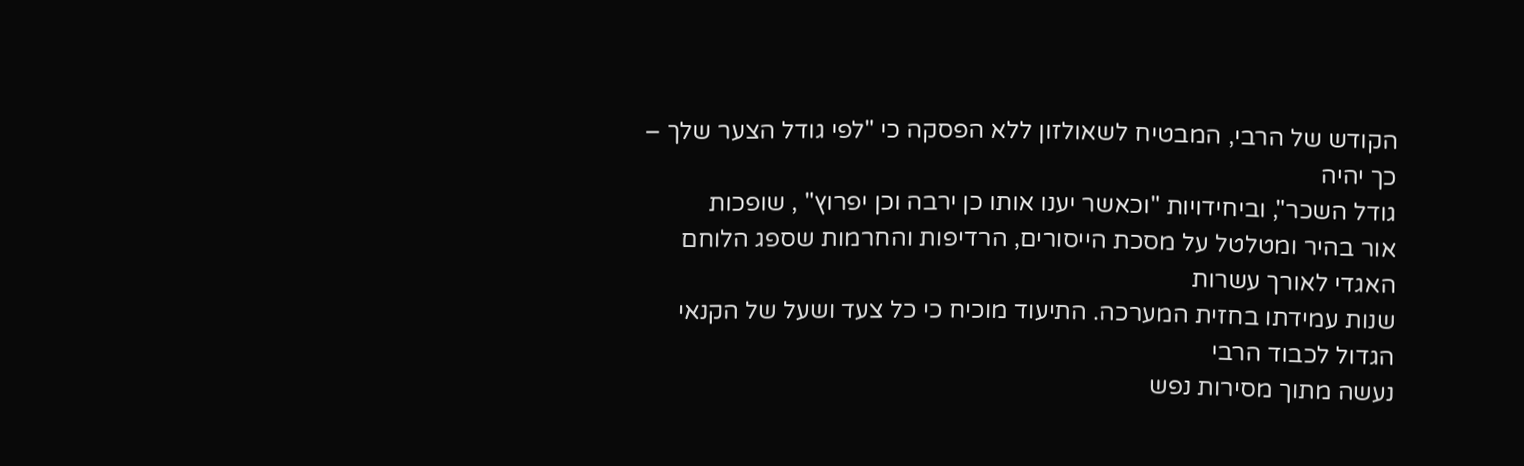הקודש של הרבי, המבטיח לשאולזון ללא הפסקה כי "לפי גודל הצער שלך – כך יהיה
גודל השכר", וביחידויות "וכאשר יענו אותו כן ירבה וכן יפרוץ" , שופכות
אור בהיר ומטלטל על מסכת הייסורים, הרדיפות והחרמות שספג הלוחם האגדי לאורך עשרות
שנות עמידתו בחזית המערכה. התיעוד מוכיח כי כל צעד ושעל של הקנאי הגדול לכבוד הרבי
נעשה מתוך מסירות נפש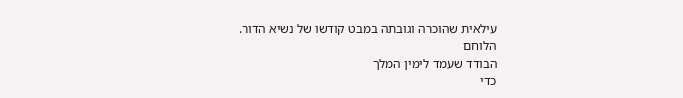עילאית שהוכרה וגובתה במבט קודשו של נשיא הדור.
הלוחם
הבודד שעמד לימין המלך
כדי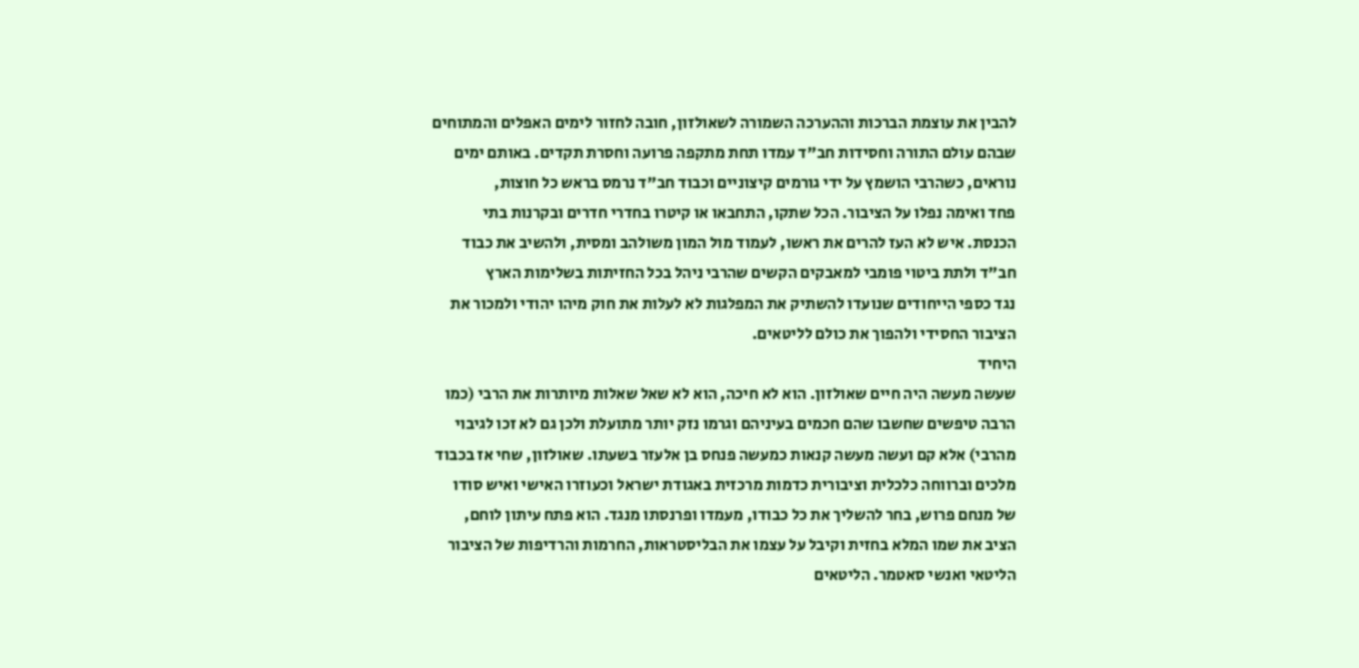להבין את עוצמת הברכות וההערכה השמורה לשאולזון, חובה לחזור לימים האפלים והמתוחים
שבהם עולם התורה וחסידות חב"ד עמדו תחת מתקפה פרועה וחסרת תקדים. באותם ימים
נוראים, כשהרבי הושמץ על ידי גורמים קיצוניים וכבוד חב"ד נרמס בראש כל חוצות,
פחד ואימה נפלו על הציבור. הכל שתקו, התחבאו או קיטרו בחדרי חדרים ובקרנות בתי
הכנסת. איש לא העז להרים את ראשו, לעמוד מול המון משולהב ומסית, ולהשיב את כבוד
חב"ד ולתת ביטוי פומבי למאבקים הקשים שהרבי ניהל בכל החזיתות בשלימות הארץ
נגד כספי הייחודים שנועדו להשתיק את המפלגות לא לעלות את חוק מיהו יהודי ולמכור את
הציבור החסידי ולהפוך את כולם לליטאים.
היחיד
שעשה מעשה היה חיים שאולזון. הוא לא חיכה, הוא לא שאל שאלות מיותרות את הרבי (כמו
הרבה טיפשים שחשבו שהם חכמים בעיניהם וגרמו נזק יותר מתועלת ולכן גם לא זכו לגיבוי
מהרבי) אלא קם ועשה מעשה קנאות כמעשה פנחס בן אלעזר בשעתו. שאולזון, שחי אז בכבוד
מלכים וברווחה כלכלית וציבורית כדמות מרכזית באגודת ישראל וכעוזרו האישי ואיש סודו
של מנחם פרוש, בחר להשליך את כל כבודו, מעמדו ופרנסתו מנגד. הוא פתח עיתון לוחם,
הציב את שמו המלא בחזית וקיבל על עצמו את הבליסטראות, החרמות והרדיפות של הציבור
הליטאי ואנשי סאטמר. הליטאים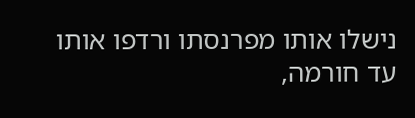נישלו אותו מפרנסתו ורדפו אותו עד חורמה,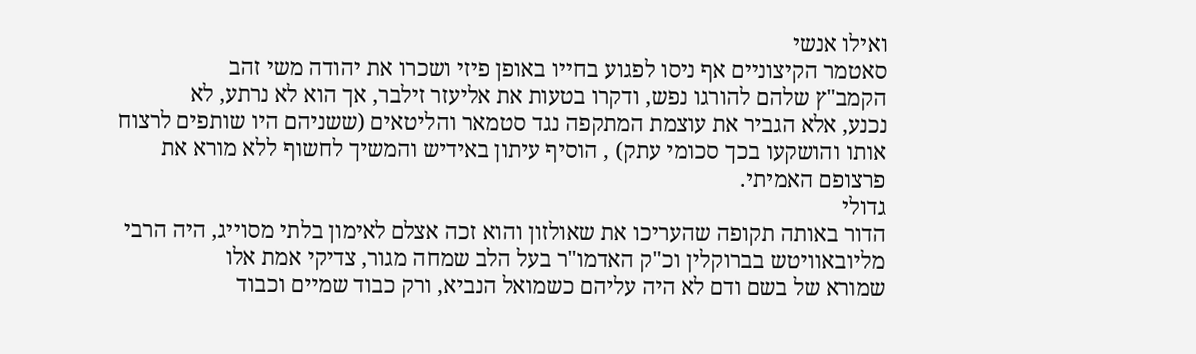ואילו אנשי
סאטמר הקיצוניים אף ניסו לפגוע בחייו באופן פיזי ושכרו את יהודה משי זהב
הקמב"ץ שלהם להורגו נפש, ודקרו בטעות את אליעזר זילבר, אך הוא לא נרתע, לא
נכנע, אלא הגביר את עוצמת המתקפה נגד סטמאר והליטאים (ששניהם היו שותפים לרצוח
אותו והושקעו בכך סכומי עתק) , הוסיף עיתון באידיש והמשיך לחשוף ללא מורא את
פרצופם האמיתי.
גדולי
הדור באותה תקופה שהעריכו את שאולזון והוא זכה אצלם לאימון בלתי מסוייג, היה הרבי
מליובאוויטש בברוקלין וכ"ק האדמו"ר בעל הלב שמחה מגור, צדיקי אמת אלו
שמורא של בשם ודם לא היה עליהם כשמואל הנביא, ורק כבוד שמיים וכבוד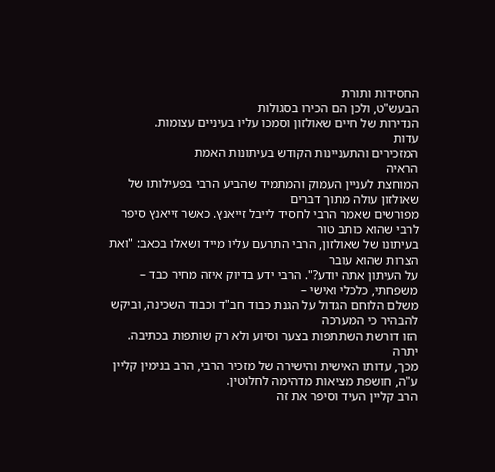החסידות ותורת
הבעש"ט, ולכן הם הכירו בסגולות
הנדירות של חיים שאולזון וסמכו עליו בעיניים עצומות.
עדות
המזכירים והתעניינות הקודש בעיתונות האמת
הראיה
המוחצת לעניין העמוק והמתמיד שהביע הרבי בפעילותו של שאולזון עולה מתוך דברים
מפורשים שאמר הרבי לחסיד לייבל זייאנץ. כאשר זייאנץ סיפר לרבי שהוא כותב טור
בעיתונו של שאולזון, הרבי התרעם עליו מייד ושאלו בכאב: "ואת הצרות שהוא עובר
על העיתון אתה יודע?". הרבי ידע בדיוק איזה מחיר כבד – משפחתי, כלכלי ואישי –
משלם הלוחם הגדול על הגנת כבוד חב"ד וכבוד השכינה, וביקש להבהיר כי המערכה
הזו דורשת השתתפות בצער וסיוע ולא רק שותפות בכתיבה.
יתרה
מכך, עדותו האישית והישירה של מזכיר הרבי, הרב בנימין קליין ע"ה, חושפת מציאות מדהימה לחלוטין.
הרב קליין העיד וסיפר את זה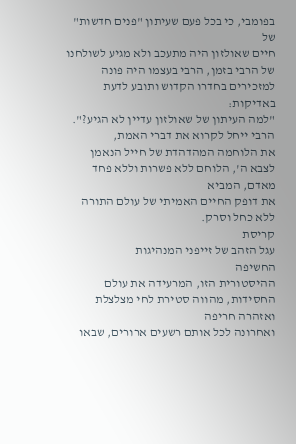בפומבי, כי בכל פעם שעיתון "פנים חדשות" של
חיים שאולזון היה מתעכב ולא מגיע לשולחנו של הרבי בזמן, הרבי בעצמו היה פונה
למזכירים בחדרו הקדוש ותובע לדעת באדיקות:
"למה העיתון של שאולזון עדיין לא הגיע?". הרבי ייחל לקרוא את דברי האמת,
את הלוחמה המהדהדת של חייל הנאמן לצבא ה', הלוחם ללא פשרות וללא פחד מאדם, המביא
את דופק החיים האמיתי של עולם התורה ללא כחל וסרק.
קריסת
עגל הזהב של זייפני המנהיגות
החשיפה
ההיסטורית הזו, המרעידה את עולם החסידות, מהווה סטירת לחי מצלצלת ואזהרה חריפה
ואחרונה לכל אותם רשעים ארורים, שבאו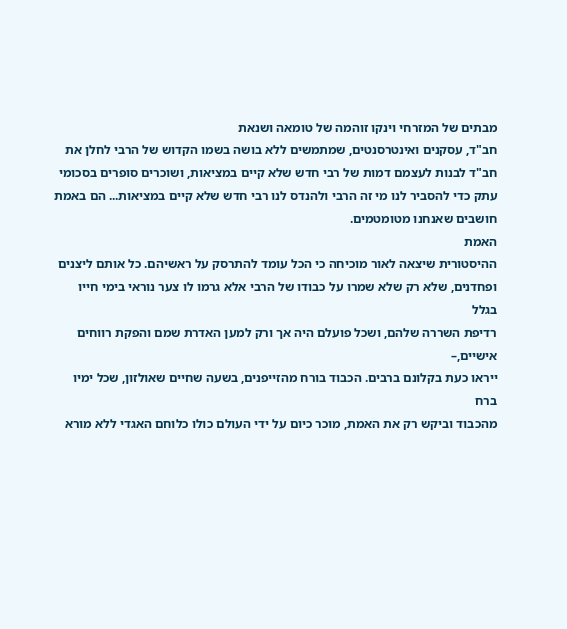מבתים של המזרחי וינקו זוהמה של טומאה ושנאת
חב"ד, עסקנים ואינטרסנטים, שמתמשים ללא בושה בשמו הקדוש של הרבי לחלן את
חב"ד לבנות לעצמם דמות של רבי חדש שלא קיים במציאות, ושוכרים סופרים בסכומי
עתק כדי להסביר לנו מי זה הרבי ולהנדס לנו רבי חדש שלא קיים במציאות... הם באמת חושבים שאנחנו מטומטמים.
האמת
ההיסטורית שיצאה לאור מוכיחה כי הכל עומד להתרסק על ראשיהם. כל אותם ליצנים
ופחדנים, שלא רק שלא שמרו על כבודו של הרבי אלא גרמו לו צער נוראי בימי חייו בגלל
רדיפת השררה שלהם, ושכל פועלם היה אך ורק למען האדרת שמם והפקת רווחים אישיים,–
ייראו כעת בקלונם ברבים. הכבוד בורח מהזייפנים, בשעה שחיים שאולזון, שכל ימיו ברח
מהכבוד וביקש רק את האמת, מוכר כיום על ידי העולם כולו כלוחם האגדי ללא מורא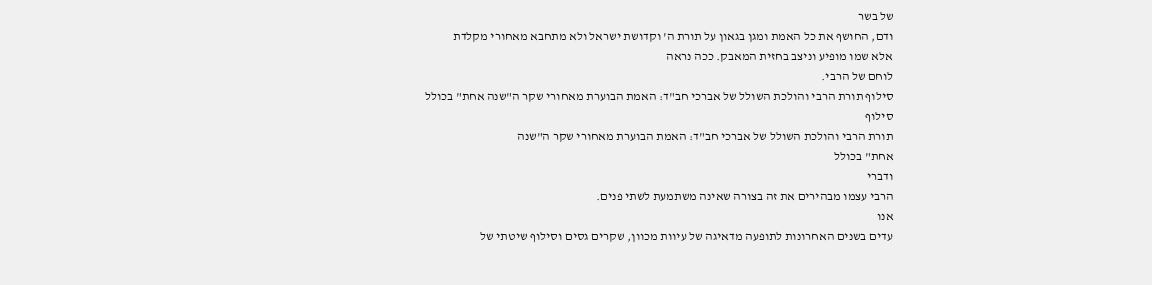של בשר
ודם, החושף את כל האמת ומגן בגאון על תורת ה' וקדושת ישראל ולא מתחבא מאחורי מקלדת
אלא שמו מופיע וניצב בחזית המאבק. ככה נראה
לוחם של הרבי.
סילוף תורת הרבי והולכת השולל של אברכי חב"ד: האמת הבוערת מאחורי שקר ה"שנה אחת" בכולל
סילוף
תורת הרבי והולכת השולל של אברכי חב"ד: האמת הבוערת מאחורי שקר ה"שנה
אחת" בכולל
ודברי
הרבי עצמו מבהירים את זה בצורה שאינה משתמעת לשתי פנים.
אנו
עדים בשנים האחרונות לתופעה מדאיגה של עיוות מכוון, שקרים גסים וסילוף שיטתי של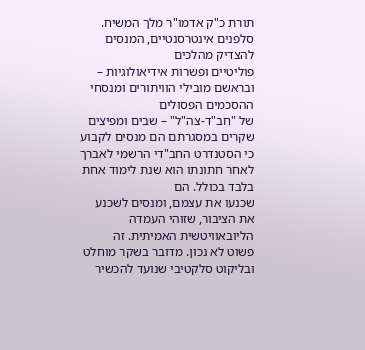תורת כ"ק אדמו"ר מלך המשיח. סלפנים אינטרסנטיים, המנסים להצדיק מהלכים
פוליטיים ופשרות אידיאולוגיות – ובראשם מובילי הוויתורים ומנסחי ההסכמים הפסולים
של "חב"ד-צה"ל" – שבים ומפיצים שקרים במסגרתם הם מנסים לקבוע
כי הסטנדרט החב"די הרשמי לאברך לאחר חתונתו הוא שנת לימוד אחת בלבד בכולל. הם
שכנעו את עצמם, ומנסים לשכנע את הציבור, שזוהי העמדה הליובאוויטשית האמיתית. זה
פשוט לא נכון. מדובר בשקר מוחלט ובליקוט סלקטיבי שנועד להכשיר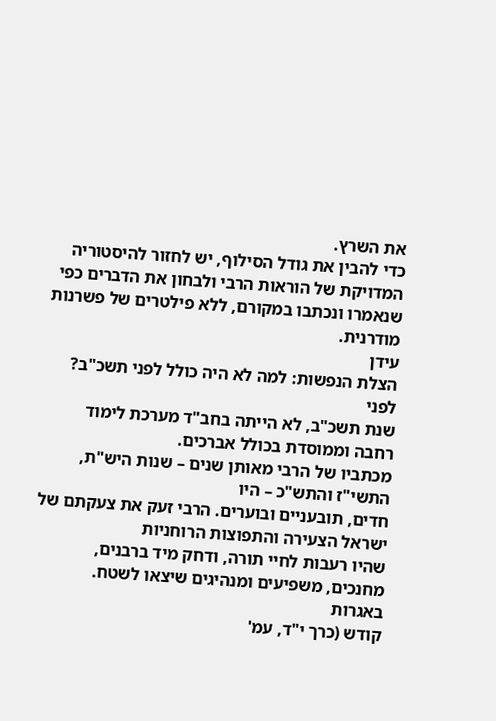את השרץ.
כדי להבין את גודל הסילוף, יש לחזור להיסטוריה המדויקת של הוראות הרבי ולבחון את הדברים כפי שנאמרו ונכתבו במקורם, ללא פילטרים של פשרנות מודרנית.
עידן
הצלת הנפשות: למה לא היה כולל לפני תשכ"ב?
לפני
שנת תשכ"ב, לא הייתה בחב"ד מערכת לימוד רחבה וממוסדת בכולל אברכים.
מכתביו של הרבי מאותן שנים – שנות היש"ת, התשי"ז והתש"כ – היו
חדים, תובעניים ובוערים. הרבי זעק את צעקתם של ישראל הצעירה והתפוצות הרוחניות
שהיו רעבות לחיי תורה, ודחק מיד ברבנים, מחנכים, משפיעים ומנהיגים שיצאו לשטח.
באגרות
קודש (כרך י"ד, עמ'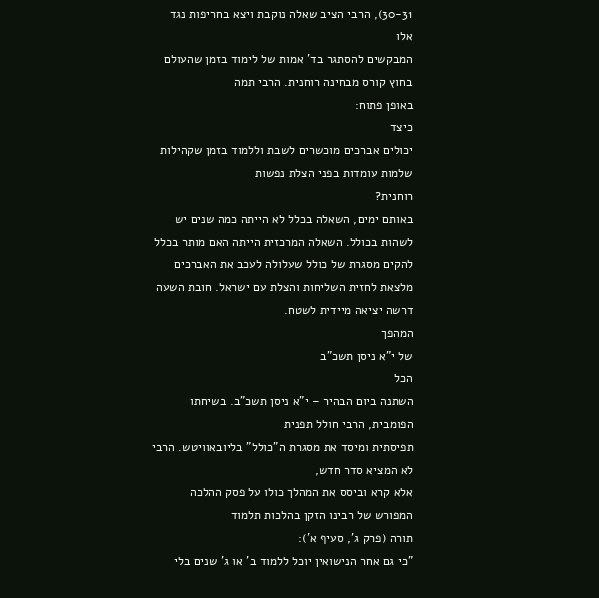30-31), הרבי הציב שאלה נוקבת ויצא בחריפות נגד אלו
המבקשים להסתגר בד' אמות של לימוד בזמן שהעולם בחוץ קורס מבחינה רוחנית. הרבי תמה
באופן פתוח:
כיצד
יכולים אברכים מוכשרים לשבת וללמוד בזמן שקהילות שלמות עומדות בפני הצלת נפשות
רוחנית?
באותם ימים, השאלה בכלל לא הייתה כמה שנים יש לשהות בכולל. השאלה המרכזית הייתה האם מותר בכלל להקים מסגרת של כולל שעלולה לעכב את האברכים מלצאת לחזית השליחות והצלת עם ישראל. חובת השעה דרשה יציאה מיידית לשטח.
המהפך
של י"א ניסן תשכ"ב
הכל
השתנה ביום הבהיר – י"א ניסן תשכ"ב. בשיחתו הפומבית, הרבי חולל תפנית
תפיסתית ומיסד את מסגרת ה"כולל" בליובאוויטש. הרבי לא המציא סדר חדש,
אלא קרא וביסס את המהלך כולו על פסק ההלכה המפורש של רבינו הזקן בהלכות תלמוד
תורה (פרק ג', סעיף א'):
"כי גם אחר הנישואין יוכל ללמוד ב' או ג' שנים בלי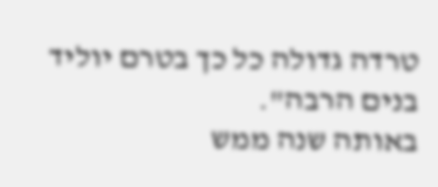טרדה גדולה כל כך בטרם יוליד בנים הרבה".
באותה שנה ממש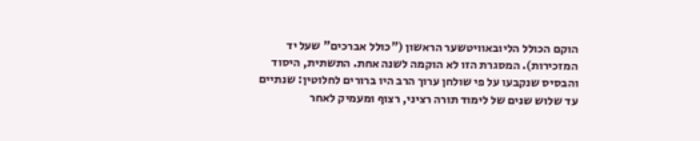הוקם הכולל הליובאוויטשער הראשון ("כולל אברכים" שעל יד המזכירות). המסגרת הזו לא הוקמה לשנה אחת. התשתית, היסוד והבסיס שנקבעו על פי שולחן ערוך הרב היו ברורים לחלוטין: שנתיים עד שלוש שנים של לימוד תורה רציני, רצוף ומעמיק לאחר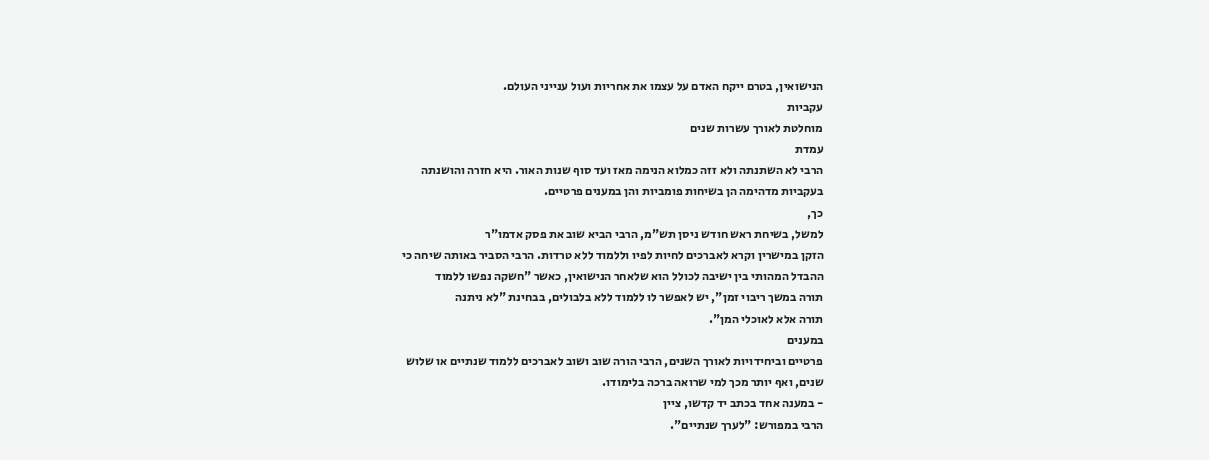הנישואין, בטרם ייקח האדם על עצמו את אחריות ועול ענייני העולם.
עקביות
מוחלטת לאורך עשרות שנים
עמדת
הרבי לא השתנתה ולא זזה כמלוא הנימה מאז ועד סוף שנות האור. היא חזרה והושנתה
בעקביות מדהימה הן בשיחות פומביות והן במענים פרטיים.
כך,
למשל, בשיחת ראש חודש ניסן תש"מ, הרבי הביא שוב את פסק אדמו"ר
הזקן במישרין וקרא לאברכים לחיות לפיו וללמוד ללא טרדות. הרבי הסביר באותה שיחה כי
ההבדל המהותי בין ישיבה לכולל הוא שלאחר הנישואין, כאשר "חשקה נפשו ללמוד
תורה במשך ריבוי זמן", יש לאפשר לו ללמוד ללא בלבולים, בבחינת "לא ניתנה
תורה אלא לאוכלי המן".
במענים
פרטיים וביחידויות לאורך השנים, הרבי הורה שוב ושוב לאברכים ללמוד שנתיים או שלוש
שנים, ואף יותר מכך למי שרואה ברכה בלימודו.
- במענה אחד בכתב יד קדשו, ציין
הרבי במפורש: "לערך שנתיים".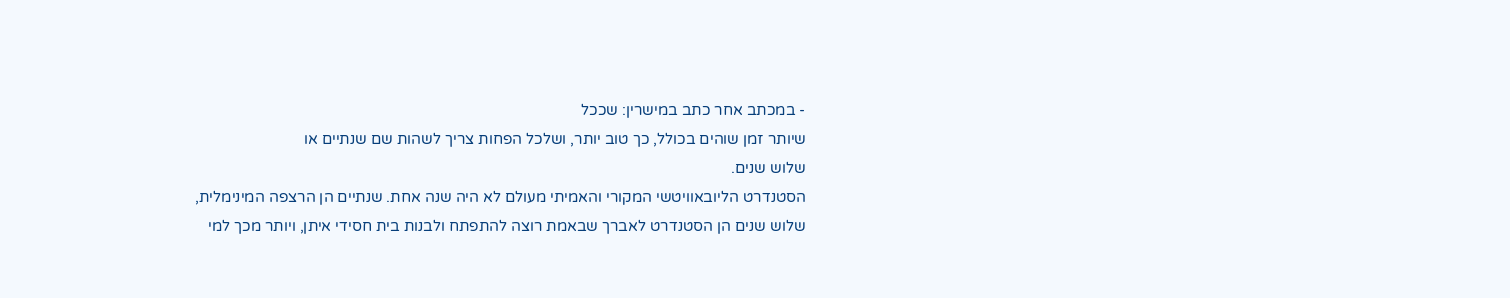- במכתב אחר כתב במישרין: שככל
שיותר זמן שוהים בכולל, כך טוב יותר, ושלכל הפחות צריך לשהות שם שנתיים או
שלוש שנים.
הסטנדרט הליובאוויטשי המקורי והאמיתי מעולם לא היה שנה אחת. שנתיים הן הרצפה המינימלית, שלוש שנים הן הסטנדרט לאברך שבאמת רוצה להתפתח ולבנות בית חסידי איתן, ויותר מכך למי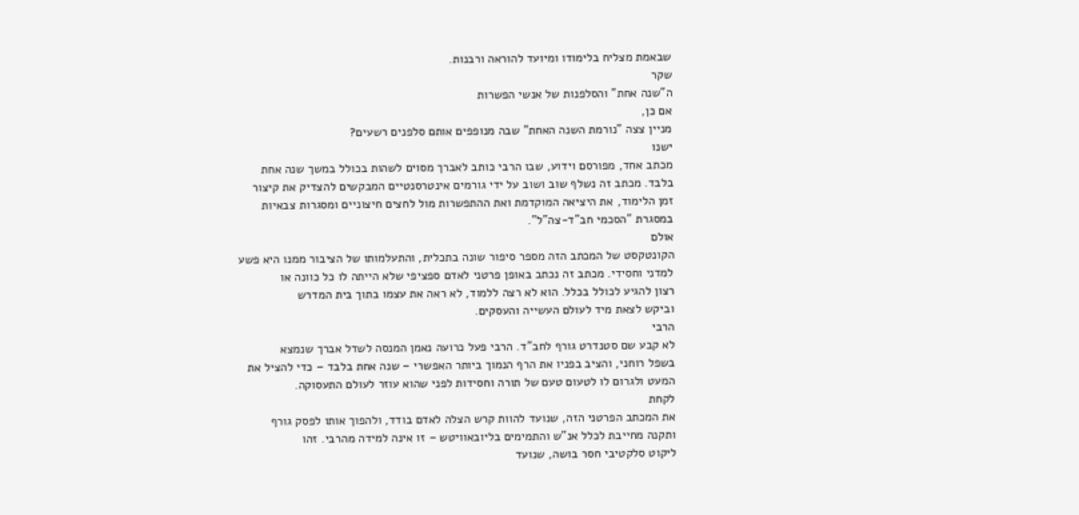שבאמת מצליח בלימודו ומיועד להוראה ורבנות.
שקר
ה"שנה אחת" והסלפנות של אנשי הפשרות
אם כן,
מניין צצה "נורמת השנה האחת" שבה מנופפים אותם סלפנים רשעים?
ישנו
מכתב אחד, מפורסם וידוע, שבו הרבי כותב לאברך מסוים לשהות בכולל במשך שנה אחת
בלבד. מכתב זה נשלף שוב ושוב על ידי גורמים אינטרסנטיים המבקשים להצדיק את קיצור
זמן הלימוד, את היציאה המוקדמת ואת ההתפשרות מול לחצים חיצוניים ומסגרות צבאיות
במסגרת "הסכמי חב"ד-צה"ל".
אולם
הקונטקסט של המכתב הזה מספר סיפור שונה בתכלית, והתעלמותו של הציבור ממנו היא פשע
למדני וחסידי. מכתב זה נכתב באופן פרטני לאדם ספציפי שלא הייתה לו כל כוונה או
רצון להגיע לכולל בכלל. הוא לא רצה ללמוד, לא ראה את עצמו בתוך בית המדרש
וביקש לצאת מיד לעולם העשייה והעסקים.
הרבי
לא קבע שם סטנדרט גורף לחב"ד. הרבי פעל כרועה נאמן המנסה לשדל אברך שנמצא
בשפל רוחני, והציב בפניו את הרף הנמוך ביותר האפשרי – שנה אחת בלבד – כדי להציל את
המעט ולגרום לו לטעום טעם של תורה וחסידות לפני שהוא עוזר לעולם התעסוקה.
לקחת
את המכתב הפרטני הזה, שנועד להוות קרש הצלה לאדם בודד, ולהפוך אותו לפסק גורף
ותקנה מחייבת לכלל אנ"ש והתמימים בליובאוויטש – זו אינה למידה מהרבי. זהו
ליקוט סלקטיבי חסר בושה, שנועד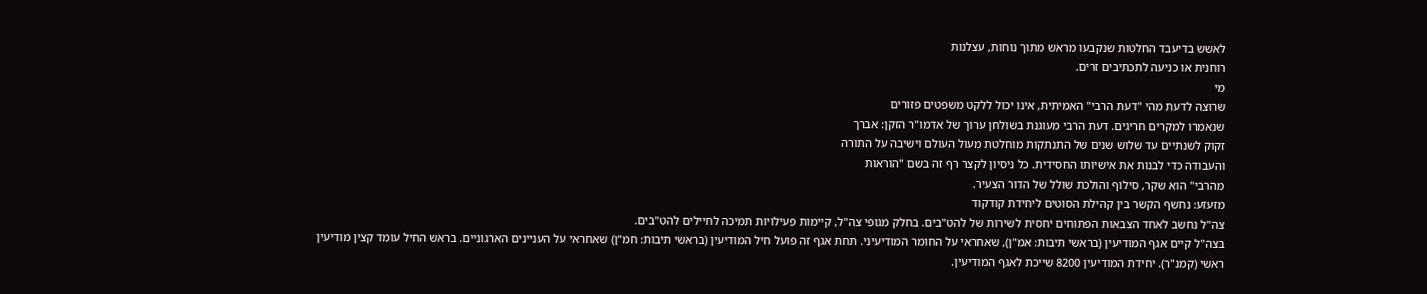לאשש בדיעבד החלטות שנקבעו מראש מתוך נוחות, עצלנות
רוחנית או כניעה לתכתיבים זרים.
מי
שרוצה לדעת מהי "דעת הרבי" האמיתית, אינו יכול ללקט משפטים פזורים
שנאמרו למקרים חריגים. דעת הרבי מעוגנת בשולחן ערוך של אדמו"ר הזקן: אברך
זקוק לשנתיים עד שלוש שנים של התנתקות מוחלטת מעול העולם וישיבה על התורה
והעבודה כדי לבנות את אישיותו החסידית. כל ניסיון לקצר רף זה בשם "הוראות
מהרבי" הוא שקר, סילוף והולכת שולל של הדור הצעיר.
מזעזע: נחשף הקשר בין קהילת הסוטים ליחידת קודקוד
צה"ל נחשב לאחד הצבאות הפתוחים יחסית לשירות של להט"בים. בחלק מגופי צה"ל, קיימות פעילויות תמיכה לחיילים להט"בים.
בצה"ל קיים אגף המודיעין (בראשי תיבות: אמ"ן), שאחראי על החומר המודיעיני. תחת אגף זה פועל חיל המודיעין (בראשי תיבות: חמ"ן) שאחראי על העניינים הארגוניים. בראש החיל עומד קצין מודיעין ראשי (קמנ"ר). יחידת המודיעין 8200 שייכת לאגף המודיעין.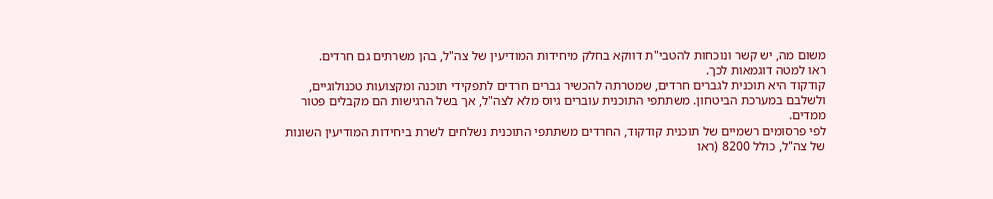משום מה, יש קשר ונוכחות להטבי"ת דווקא בחלק מיחידות המודיעין של צה"ל, בהן משרתים גם חרדים.
ראו למטה דוגמאות לכך.
קודקוד היא תוכנית לגברים חרדים, שמטרתה להכשיר גברים חרדים לתפקידי תוכנה ומקצועות טכנולוגיים, ולשלבם במערכת הביטחון. משתתפי התוכנית עוברים גיוס מלא לצה"ל, אך בשל הרגישות הם מקבלים פטור ממדים.
לפי פרסומים רשמיים של תוכנית קודקוד, החרדים משתתפי התוכנית נשלחים לשרת ביחידות המודיעין השונות של צה"ל, כולל 8200 (ראו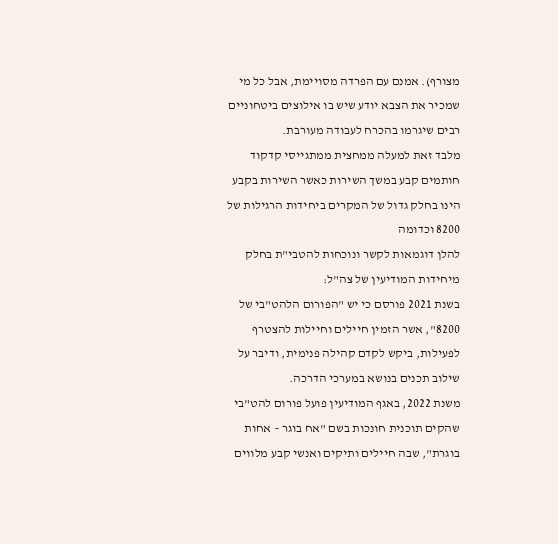מצורף). אמנם עם הפרדה מסויימת, אבל כל מי שמכיר את הצבא יודע שיש בו אילוצים ביטחוניים רבים שיגרמו בהכרח לעבודה מעורבת.
מלבד זאת למעלה ממחצית ממתגייסי קדקוד חותמים קבע במשך השירות כאשר השירות בקבע הינו בחלק גדול של המקרים ביחידות הרגילות של 8200 וכדומה
להלן דוגמאות לקשר ונוכחות להטבי"ת בחלק
מיחידות המודיעין של צה"ל:
בשנת 2021 פורסם כי יש "הפורום הלהט"בי של 8200", אשר הזמין חיילים וחיילות להצטרף לפעילות, ביקש לקדם קהילה פנימית, ודיבר על שילוב תכנים בנושא במערכי הדרכה.
משנת 2022, באגף המודיעין פועל פורום להט"בי שהקים תוכנית חונכות בשם "אח בוגר – אחות בוגרת", שבה חיילים ותיקים ואנשי קבע מלווים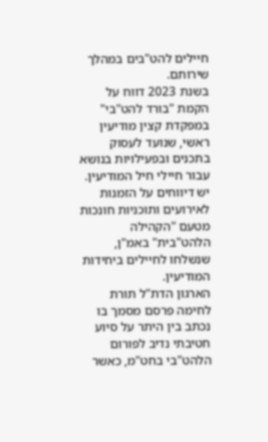חיילים להט"בים במהלך שירותם.
בשנת 2023 דווח על הקמת "בורד להט"בי" במפקדת קצין מודיעין ראשי, שנועד לעסוק בתכנים ובפעילויות בנושא עבור חיילי חיל המודיעין.
יש דיווחים על הזמנות לאירועים ותוכניות חונכות מטעם "הקהילה הלהט"בית" באמ"ן, שנשלחו לחיילים ביחידות המודיעין.
הארגון הדת"ל תורת לחימה פרסם מסמך בו נכתב בין היתר על סיוע חטיבתי נדיב לפורום הלהט"בי בחט"מ, כאשר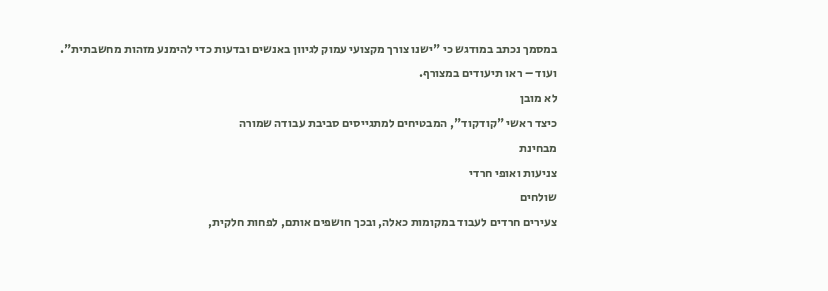במסמך נכתב במודגש כי "ישנו צורך מקצועי עמוק לגיוון באנשים ובדעות כדי להימנע מזהות מחשבתית".
ועוד – ראו תיעודים במצורף.
לא מובן
כיצד ראשי "קודקוד", המבטיחים למתגייסים סביבת עבודה שמורה
מבחינת
צניעות ואופי חרדי
שולחים
צעירים חרדים לעבוד במקומות כאלה, ובכך חושפים אותם, לפחות חלקית,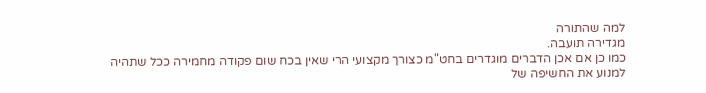למה שהתורה
מגדירה תועבה.
כמו כן אם אכן הדברים מוגדרים בחט"מ כצורך מקצועי הרי שאין בכח שום פקודה מחמירה ככל שתהיה למנוע את החשיפה של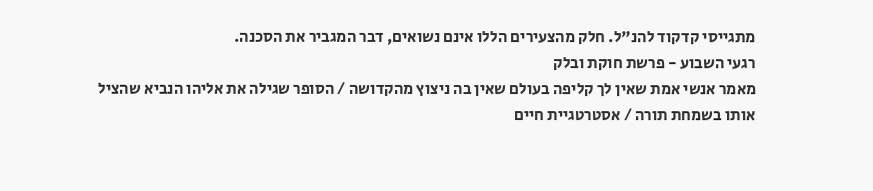מתגייסי קדקוד להנ"ל. חלק מהצעירים הללו אינם נשואים, דבר המגביר את הסכנה.
רגעי השבוע - פרשת חוקת ובלק
מאמר אנשי אמת שאין לך קליפה בעולם שאין בה ניצוץ מהקדושה / הסופר שגילה את אליהו הנביא שהציל אותו בשמחת תורה / אסטרטגיית חיים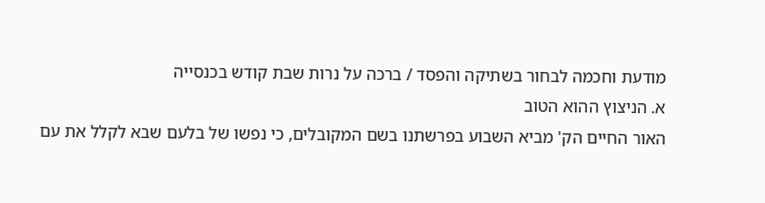מודעת וחכמה לבחור בשתיקה והפסד / ברכה על נרות שבת קודש בכנסייה
א. הניצוץ ההוא הטוב
האור החיים הק' מביא השבוע בפרשתנו בשם המקובלים, כי נפשו של בלעם שבא לקלל את עם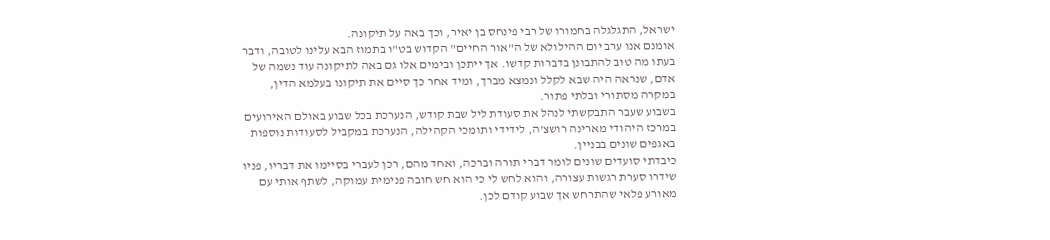ישראל, התגלגלה בחמורו של רבי פינחס בן יאיר, וכך באה על תיקונה.
אומנם אנו ערב יום ההילולא של ה"אור החיים" הקדוש בט"ו בתמוז הבא עלינו לטובה, ודבר בעתו מה טוב להתבונן בדברות קדשו. אך ייתכן ובימים אלו גם באה לתיקונה עוד נשמה של אדם, שנראה היה שבא לקלל ונמצא מברך, ומיד אחר כך סיים את תיקונו בעלמא הדין, במקרה מסתורי ובלתי פתור.
בשבוע שעבר התבקשתי לנהל את סעודת ליל שבת קודש, הנערכת בכל שבוע באולם האירועים במרכז היהודי מארינה רושצ'ה, לידידי ותומכי הקהילה, הנערכת במקביל לסעודות נוספות באגפים שונים בבניין.
כיבדתי סועדים שונים לומר דברי תורה וברכה, ואחד מהם, רכן לעברי בסיימו את דבריו, פניו שידרו סערת רגשות עצורה, והוא לחש לי כי הוא חש חובה פנימית עמוקה, לשתף אותי עם מאורע פלאי שהתרחש אך שבוע קודם לכן.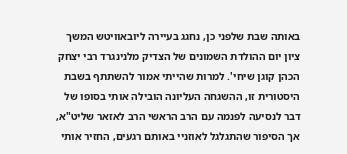באותה שבת שלפני כן, נחגג בעיירה ליובאוויטש המשך ציון יום ההולדת השמונים של הצדיק מלנינגרד רבי יצחק הכהן קוגן שיחי'. למרות שהייתי אמור להשתתף בשבת היסטורית זו, ההשגחה העליונה הובילה אותי בסופו של דבר לנסיעה לפנמה עם הרב הראשי הרב לאזאר שליט"א, אך הסיפור שהתגלגל לאוזניי באותם רגעים, החזיר אותי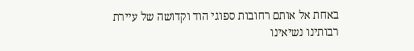באחת אל אותם רחובות ספוגי הוד וקדושה של עיירת רבותינו נשיאינו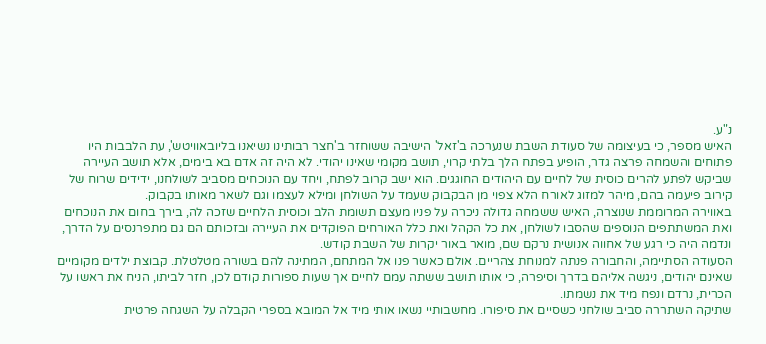נ"ע.
האיש מספר, כי בעיצומה של סעודת השבת שנערכה ב'זאל' הישיבה ששוחזר ב'חצר רבותינו נשיאנו בליובאוויטש', עת הלבבות היו פתוחים והשמחה פרצה גדר, הופיע בפתח הלך בלתי קרוי, תושב מקומי שאינו יהודי. לא היה זה אדם בא בימים, אלא תושב העיירה שביקש לפתע להרים כוסית של לחיים עם היהודים החוגגים. הוא ישב קרוב לפתח, ויחד עם הנוכחים מסביב לשולחנו, ידידים שרוח של קירוב פיעמה בהם, מיהר למזוג לאורח הלא צפוי מן הבקבוק שעמד על השולחן ומילא לעצמו וגם לשאר מאותו בקבוק.
באווירה המרוממת שנוצרה, האיש ששמחה גדולה ניכרה על פניו מעצם תשומת הלב וכוסית הלחיים שזכה לה, בירך בחום את הנוכחים ואת המשתתפים הנוספים שהסבו לשולחן, את כל הקהל ואת כלל האורחים הפוקדים את העיירה ובזכותם הם גם מתפרנסים על הדרך, ונדמה היה כי רגע של אחווה אנושית נרקם שם, מואר באור יקרות של השבת קודש.
הסעודה הסתיימה, והחבורה פנתה למנוחת צהריים. אולם כאשר פנו אל המתחם, המתינה להם בשורה מטלטלת. קבוצת ילדים מקומיים שאינם יהודים, ניגשה אליהם בדרך וסיפרה, כי אותו תושב ששתה עמם לחיים אך שעות ספורות קודם לכן, חזר לביתו, הניח את ראשו על הכרית, נרדם ונפח מיד את נשמתו.
שתיקה השתררה סביב שולחני כשסיים את סיפורו. מחשבותיי נשאו אותי מיד אל המובא בספרי הקבלה על השגחה פרטית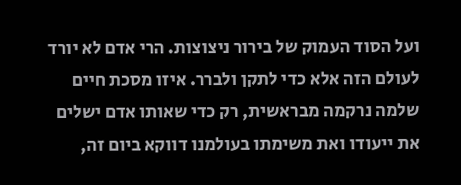ועל הסוד העמוק של בירור ניצוצות. הרי אדם לא יורד לעולם הזה אלא כדי לתקן ולברר. איזו מסכת חיים שלמה נרקמה מבראשית, רק כדי שאותו אדם ישלים את ייעודו ואת משימתו בעולמנו דווקא ביום זה,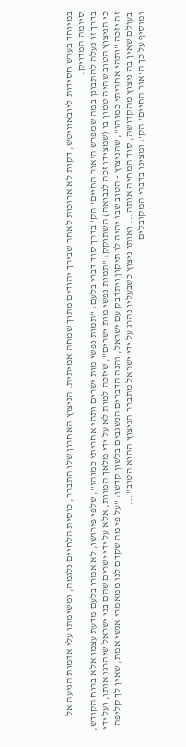במיוחד בערש חסידות ליובאוויטש, דקות לא ארוכות לאחר שבירך יהודים מתוך שמחה אמיתית. הניצוץ האחרון שלו התברר, כוסית הלחיים נלגמה, ומשימתו עלי אדמות הגיעה אל סיומה המדויק.
בדרך זו נעלה להתבונן במה שמפרש ה'אור החיים' הק' בדרך סוד דברי בלעם: "תמות נפשי מות ישרים ותהי אחריתי כמוהו", שלפי פירושו, לא אמרו בלעם מדעת עצמו אלא ברוח הקודש, כי הניצוץ הטוב שהיה טמון בו (שמצידו זכה לנבואה) השתוקק: "תמות נפשי מות ישרים", שיזכה למות לא על ידי מלאך המוות, אלא על ידי ישרים שהם בני ישראל שיהרגו אותו, ועל ידי זה יזכה "ותהי אחריתי כמוהו", שהניצוץ - הטוב שבו יהיה לו תיקון ויתדבק עם ישראל, והנה הדברים הנשגבים בלשון קדשו: "על פי מה שקדם לנו ממאמרי אנשי אמת, שאין לך קליפה בעולם שאין בה ניצוץ מהקדושה, סוד המחיה אותה... ואותו ניצוץ כשבעליו נהרג על ידי ישראל מתברר הניצוץ ההוא הטוב"...
ומוסיף על כך ה'אור החיים' הק': ומצינו בדברי המקובלים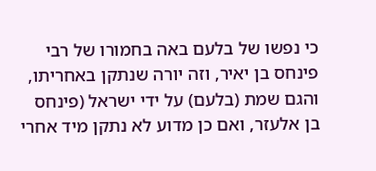כי נפשו של בלעם באה בחמורו של רבי פינחס בן יאיר, וזה יורה שנתקן באחריתו, והגם שמת (בלעם) על ידי ישראל (פינחס בן אלעזר, ואם כן מדוע לא נתקן מיד אחרי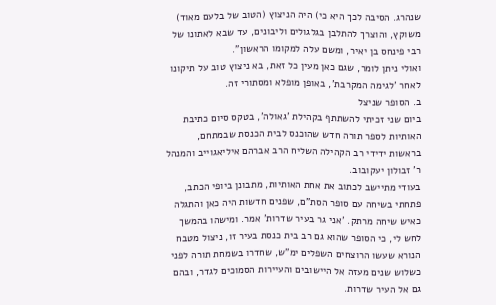שנהרג. הסיבה לכך היא כי) היה הניצוץ (הטוב של בלעם מאוד) משוקץ, והוצרך להתלבן בגלגולים וליבונים, עד שבא לאתונו של רבי פינחס בן יאיר, ומשם עלה למקומו הראשון".
ואולי ניתן לומר, שגם כאן מעין כל זאת, בא ניצוץ טוב על תיקונו לאחר 'לגימה המקרבת', באופן מופלא ומסתורי זה.
ב. הסופר שניצל
ביום שני זכיתי להשתתף בקהילת 'גאולה', בטקס סיום כתיבת האותיות לספר תורה חדש שהוכנס לבית הכנסת שבמתחם, בראשות ידידי רב הקהילה השליח הרב אברהם איליאגוייב והמנהל ר' זבולון יעקובוב.
בעודי מתיישב לכתוב את אחת האותיות, מתבונן ביופי הכתב, פתחתי בשיחה עם סופר הסת"ם, שפנים חדשות היה כאן והתגלה כאיש שיחה מרתק. 'אני גר בעיר שדרות' אמר. ומישהו בהמשך לחש לי, כי הסופר שהוא גם רב בית כנסת בעיר זו, ניצול מטבח הנורא שעשו הרוצחים השפלים ימ"ש, שחדרו בשמחת תורה לפני כשלוש שנים מעזה אל היישובים והעיירות הסמוכים לגדר, ובהם גם אל העיר שדרות.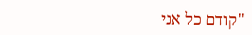"קודם כל אני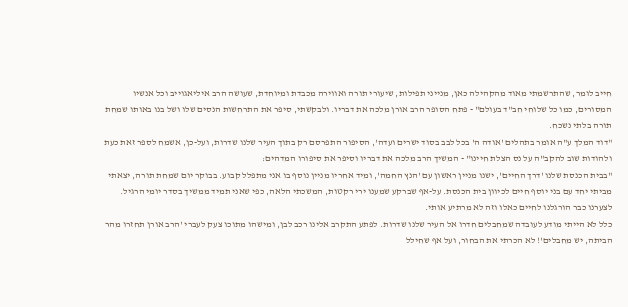חייב לומר, שהתרשמתי מאוד מהקהילה כאן, מנייני תפילות, שיעורי תורה ואווירה מכבדת ומיוחדת, שעושה הרב איליאגוייב וכל אנשיו המסורים, כמו כל שלוחי חב"ד בעולם" - פתח הסופר הרב אורן מלכה את דבריו. ולבקשתי, סיפר את התרחשות הנסים שלו ושל בנו באותו שמחת תורה בלתי נשכח.
"דוד המלך ע"ה אומר בתהלים 'אודה ה' בכל לבב בסוד ישרים ועדה', הסיפור התפרסם רק בתוך העיר שלנו שדרות, ועל-כן, אשמח לספר זאת כעת ולהודות שוב להקב"ה על נס הצלת חיינו" - המשיך הרב מלכה את דבריו וסיפר את סיפורו המדהים:
"בבית הכנסת שלנו 'דרך החיים', ישנו מניין ראשון עם 'הנץ החמה', ומיד אחריו מניין נוסף בו אני מתפלל קבוע. בבוקר יום שמחת תורה, יצאתי מביתי יחד עם בני יוסף חיים לכיוון בית הכנסת. על-אף שברקע שמענו ירי רקטות, המשכתי הלאה, כפי שאני תמיד ממשיך בסדר יומי הרגיל. לצערנו כבר הורגלנו לחיים כאלו וזה לא מרתיע אותי.
כלל לא הייתי מודע לעובדה שמחבלים חדרו אל העיר שלנו שדרות. לפתע התקרב אלינו רכב לבן, ומישהו מתוכו צעק לעברי 'הרב אורן תחזרו מהר הביתה, יש מחבלים'! לא הכרתי את הבחור, ועל אף שחילל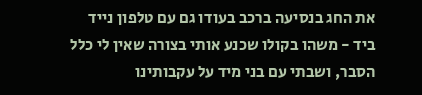את החג בנסיעה ברכב בעודו גם עם טלפון נייד ביד - משהו בקולו שכנע אותי בצורה שאין לי כלל הסבר, ושבתי עם בני מיד על עקבותינו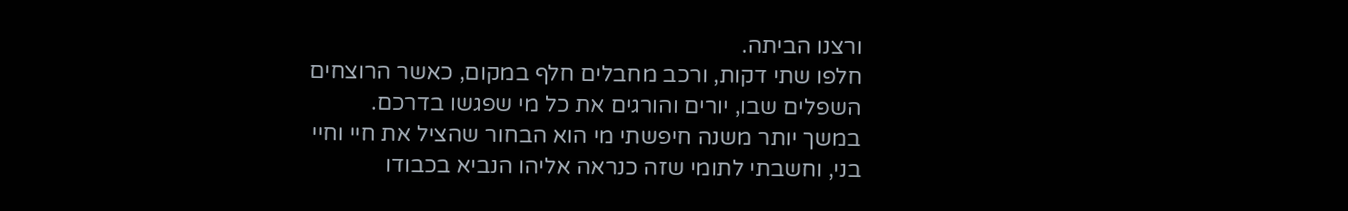ורצנו הביתה.
חלפו שתי דקות, ורכב מחבלים חלף במקום, כאשר הרוצחים השפלים שבו, יורים והורגים את כל מי שפגשו בדרכם.
במשך יותר משנה חיפשתי מי הוא הבחור שהציל את חיי וחיי בני, וחשבתי לתומי שזה כנראה אליהו הנביא בכבודו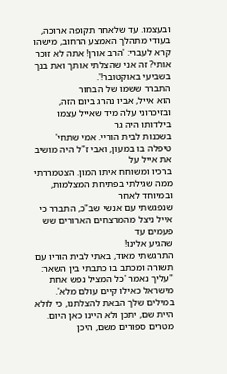ובעצמו. עד שלאחר תקופה ארוכה, בעודי מתהלך האמצע הרחוב, מישהו קרא לעברי: 'הרב אורן! אתה לא זוכר אותי? זה אני שהצלתי אותך ואת בנך בשביעי באוקטובר!'.
התברר ששמו של הבחור
הוא אייל, אביו נהרג ביום הזה, ובזיכרוני עלה מיד שאייל עצמו בילדותו היה גר
בשכנות לבית הוריי. אמי שתחי' טיפלה בו במעון, ואבי ז"ל היה מושיב את אייל על
ברכיו ומשוחח איתו המון. הצטמררתי ממה שגילתי בפתיחת המצלמות, ובמיוחד לאחר
שנפגשתי עם אנשי שב"כ, התברר כי אייל ניצל מהמרצחים הארורים שש פעמים עד
שהגיע אלינו!
התרגשתי מאוד, באתי לבית הוריו עם תשורה ומכתב בו כתבתי בין השאר: "עליך נאמר 'כל המציל נפש אחת מישראל כאילו קיים עולם מלא'. במילים שלך הבאת להצלתנו, כי לולא היית שם, יתכן ולא היינו כאן היום. מטרים ספורים משם, היכן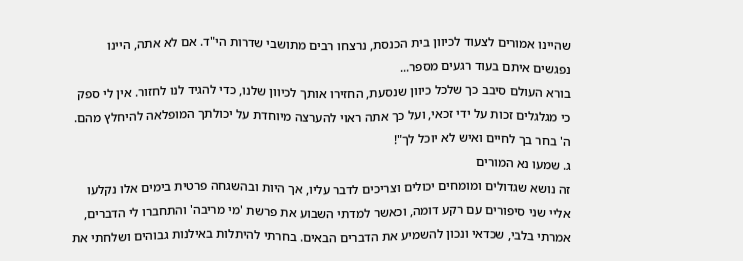שהיינו אמורים לצעוד לכיוון בית הכנסת, נרצחו רבים מתושבי שדרות הי"ד. אם לא אתה, היינו נפגשים איתם בעוד רגעים מספר...
בורא העולם סיבב כך שלכל כיוון שנסעת, החזירו אותך לכיוון שלנו, כדי להגיד לנו לחזור. אין לי ספק כי מגלגלים זכות על ידי זכאי, ועל כך אתה ראוי להערצה מיוחדת על יכולתך המופלאה להיחלץ מהם. ה' בחר בך לחיים ואיש לא יוכל לך"!
ג. שמעו נא המורים
זה נושא שגדולים ומומחים יכולים וצריכים לדבר עליו, אך היות ובהשגחה פרטית בימים אלו נקלעו אליי שני סיפורים עם רקע דומה, וכאשר למדתי השבוע את פרשת 'מי מריבה' והתחברו לי הדברים, אמרתי בלבי, שכדאי ונכון להשמיע את הדברים הבאים. בחרתי להיתלות באילנות גבוהים ושלחתי את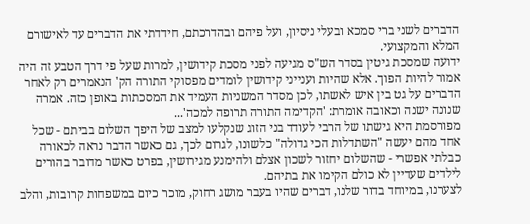הדברים לשני ברי סמכא ובעלי ניסיון, ועל פיהם ובהדרכתם, חידדתי את הדברים עד לאישורם המלא והמקצועי.
ידועה שמסכת גיטין בסדר הש"ס מגיעה לפני מסכת קידושין, למרות שעל פי דרך הטבע זה היה אמור להיות הפוך. אלא שהיות וענייני קידושין לומדים מפסוקי התורה הק' הנאמרים רק לאחר הדברים על גט בין איש לאשתו, לכן מסדר המשניות העמיד את המסכתות באופן כזה. אמרה שנונה ישנה וכאובה אומרת: 'הקדימה התורה תרופה למכה'...
מפורסמת היא גישתו של הרבי לעודד בני הזוג שנקלעו למצב של היפך השלום בביתם - שכל אחד מהם יעשה "השתדלות הכי גדולה" כלשונו, לגרום לכך, גם כאשר הדבר נראה לכאורה כבלתי אפשרי - שהשלום יחזור לשכון אצלם ולהימנע מגירושין, בפרט כאשר מדובר בהורים לילדים שעדיין לא כולם הקימו את בתיהם.
לצערנו, במיוחד בדור שלנו, דברים שהיו בעבר מושג רחוק, מוכר כיום במשפחות קרובות, והלב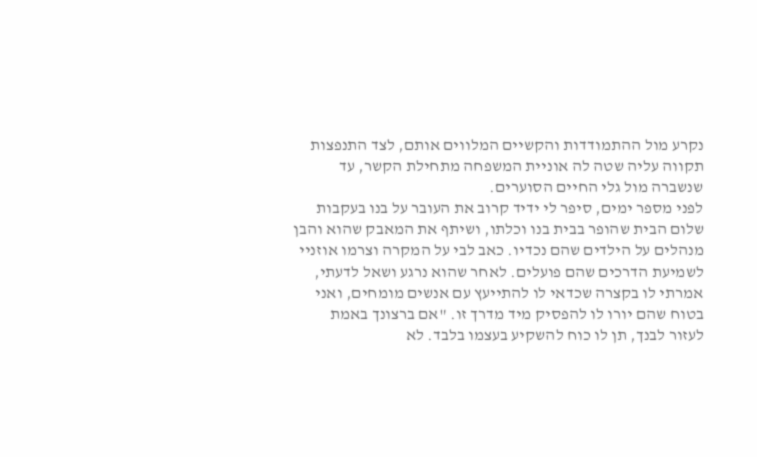נקרע מול ההתמודדות והקשיים המלווים אותם, לצד התנפצות תקווה עליה שטה לה אוניית המשפחה מתחילת הקשר, עד שנשברה מול גלי החיים הסוערים.
לפני מספר ימים, סיפר לי ידיד קרוב את העובר על בנו בעקבות שלום הבית שהופר בבית בנו וכלתו, ושיתף את המאבק שהוא והבן מנהלים על הילדים שהם נכדיו. כאב לבי על המקרה וצרמו אוזניי לשמיעת הדרכים שהם פועלים. לאחר שהוא נרגע ושאל לדעתי, אמרתי לו בקצרה שכדאי לו להתייעץ עם אנשים מומחים, ואני בטוח שהם יורו לו להפסיק מיד מדרך זו. "אם ברצונך באמת לעזור לבנך, תן לו כוח להשקיע בעצמו בלבד. לא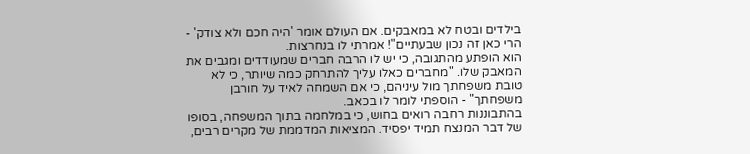בילדים ובטח לא במאבקים. אם העולם אומר 'היה חכם ולא צודק' - הרי כאן זה נכון שבעתיים"! אמרתי לו בנחרצות.
הוא הופתע מהתגובה, כי יש לו הרבה חברים שמעודדים ומגבים את המאבק שלו. "מחברים כאלו עליך להתרחק כמה שיותר, כי לא טובת משפחתך מול עיניהם, כי אם השמחה לאיד על חורבן משפחתך" - הוספתי לומר לו בכאב.
בהתבוננות רחבה רואים בחוש, כי במלחמה בתוך המשפחה, בסופו של דבר המנצח תמיד יפסיד. המציאות המדממת של מקרים רבים,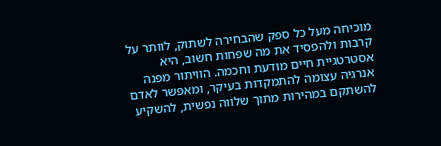מוכיחה מעל כל ספק שהבחירה לשתוק, לוותר על קרבות ולהפסיד את מה שפחות חשוב, היא אסטרטגיית חיים מודעת וחכמה. הוויתור מפנה אנרגיה עצומה להתמקדות בעיקר, ומאפשר לאדם להשתקם במהירות מתוך שלווה נפשית, להשקיע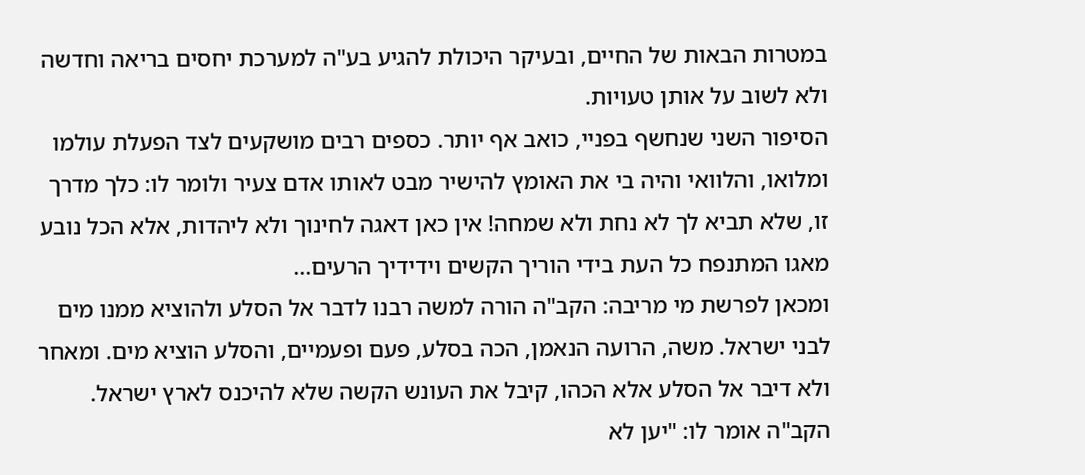במטרות הבאות של החיים, ובעיקר היכולת להגיע בע"ה למערכת יחסים בריאה וחדשה ולא לשוב על אותן טעויות.
הסיפור השני שנחשף בפניי, כואב אף יותר. כספים רבים מושקעים לצד הפעלת עולמו ומלואו, והלוואי והיה בי את האומץ להישיר מבט לאותו אדם צעיר ולומר לו: כלך מדרך זו, שלא תביא לך לא נחת ולא שמחה! אין כאן דאגה לחינוך ולא ליהדות, אלא הכל נובע מאגו המתנפח כל העת בידי הוריך הקשים וידידיך הרעים...
ומכאן לפרשת מי מריבה: הקב"ה הורה למשה רבנו לדבר אל הסלע ולהוציא ממנו מים לבני ישראל. משה, הרועה הנאמן, הכה בסלע, פעם ופעמיים, והסלע הוציא מים. ומאחר ולא דיבר אל הסלע אלא הכהו, קיבל את העונש הקשה שלא להיכנס לארץ ישראל. הקב"ה אומר לו: "יען לא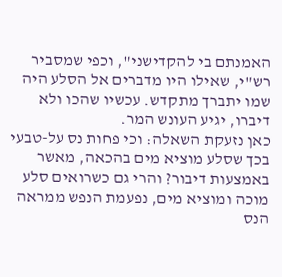האמנתם בי להקדישני", וכפי שמסביר רש"י, שאילו היו מדברים אל הסלע היה שמו יתברך מתקדש. עכשיו שהכו ולא דיברו, יגיע העונש המר.
כאן נזעקת השאלה: וכי פחות נס על-טבעי בכך שסלע מוציא מים בהכאה, מאשר באמצעות דיבור? והרי גם כשרואים סלע מוכה ומוציא מים, נפעמת הנפש ממראה הנס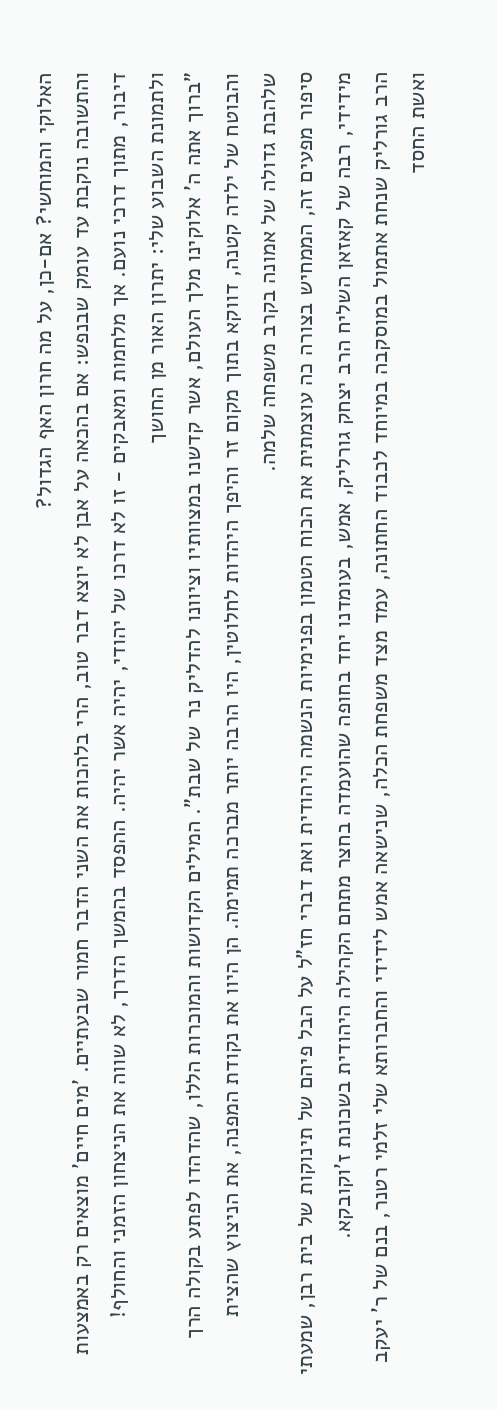האלוקי והמוחשי? אם-כן, על מה חרון האף הגדול?
והתשובה נוקבת עד עומק שבנפש: אם בהכאה על אבן לא יוצא דבר טוב, הרי בלהכות את השני הדבר חמור שבעתיים. 'מים חיים' מוצאים רק באמצעות דיבור, מתוך דרכי נועם. אך מלחמות ומאבקים - זו לא דרכו של יהודי, יהיה אשר יהיה. ההפסד בהמשך הדרך, לא שווה את הניצחון הזמני והחולף!
ולתמונת השבוע שלי: יתרון האור מן החושך
"ברוך אתה ה' אלוקינו מלך העולם, אשר קדשנו במצוותיו וציוונו להדליק נר של שבת". המילים הקדושות והמוכרות הללו, שהדהדו לפתע בקולה הרך והבוטח של ילדה קטנה, דווקא בתוך מקום זר והיפך היהדות לחלוטין, היו הרבה יותר מברכה תמימה. הן היוו את נקודת המפנה, את הניצוץ שהצית שלהבת גדולה של אמונה בקרב משפחה שלמה.
סיפור מפעים זה, הממחיש בצורה כה עוצמתית את הכוח הטמון בפנימיות הנשמה היהודית ואת דברי חז"ל על הבל פיהם של תינוקות של בית רבן, שמעתי מידידי, רבה של קאזאן השליח הרב יצחק גורליק, אמש, בעומדנו יחד בחופה שהועמדה בחצר מתחם הקהילה היהודית בשכונת ז'וקובקא.
הרב גורליק שנחת אתמול במוסקבה במיוחד לכבוד החתונה, עמד מצד משפחת הכלה, שנישאה אמש לידידי והחברותא שלי זלמי רטנר, בנם של ר' יעקב ואשת החסד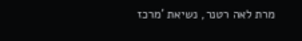מרת לאה רטנר, נשיאת 'מרכז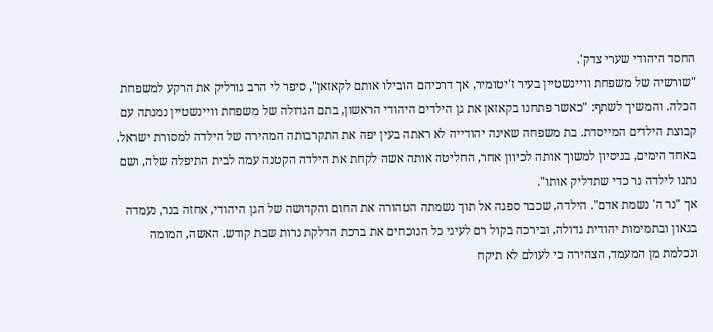החסד היהודי שערי צדק'.
"שורשיה של משפחת וויינשטיין בעיר ז'יטומיר, אך דרכיהם הובילו אותם לקאזאן", סיפר לי הרב גורליק את הרקע למשפחת הכלה. והמשיך לשתף: "כאשר פתחנו בקאזאן את גן הילדים היהודי הראשון, בתם הגדולה של משפחת וויינשטיין נמנתה עם קבוצת הילדים המייסדת. בת משפחה שאינה יהודייה לא ראתה בעין יפה את התקרבותה המהירה של הילדה למסורת ישראל. באחד הימים, בניסיון למשוך אותה לכיוון אחר, החליטה אותה אשה לקחת את הילדה הקטנה עמה לבית התיפלה שלה, ושם נתנו לילדה נר כדי שתדליק אותו".
אך "נר ה' נשמת אדם". הילדה, שכבר ספגה אל תוך נשמתה הטהורה את החום והקדושה של הגן היהודי, אחזה בנר, נעמדה בגאון ובתמימות יהודית גדולה, ובירכה בקול רם לעיני כל הנוכחים את ברכת הדלקת נרות שבת קודש. האשה, המומה ונכלמת מן המעמד, הצהירה כי לעולם לא תיקח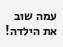עמה שוב את הילדה!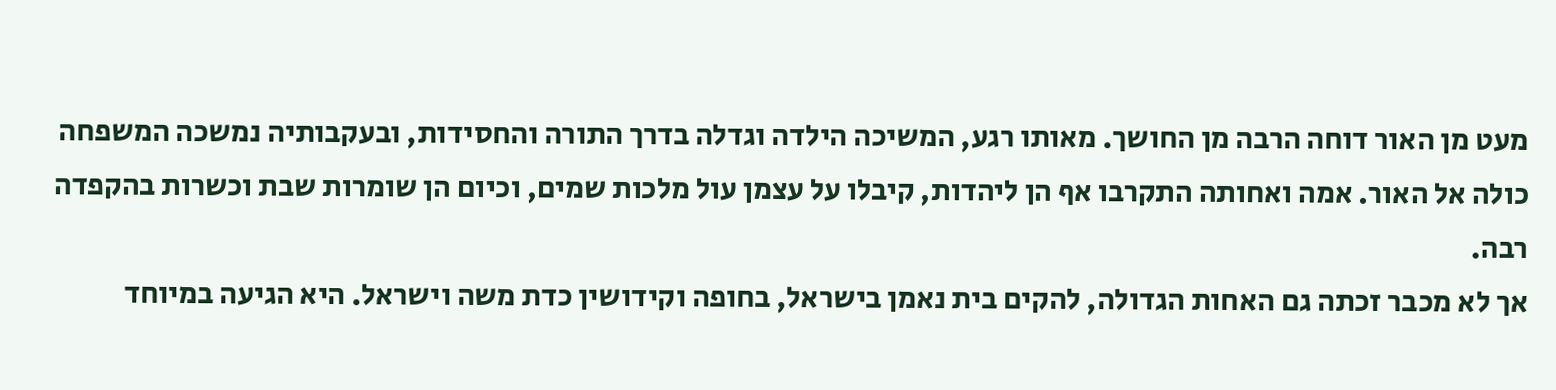מעט מן האור דוחה הרבה מן החושך. מאותו רגע, המשיכה הילדה וגדלה בדרך התורה והחסידות, ובעקבותיה נמשכה המשפחה כולה אל האור. אמה ואחותה התקרבו אף הן ליהדות, קיבלו על עצמן עול מלכות שמים, וכיום הן שומרות שבת וכשרות בהקפדה רבה.
אך לא מכבר זכתה גם האחות הגדולה, להקים בית נאמן בישראל, בחופה וקידושין כדת משה וישראל. היא הגיעה במיוחד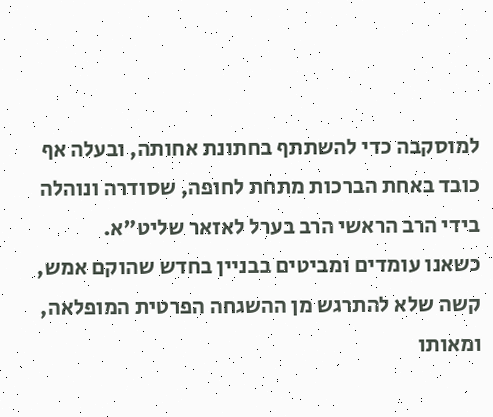למוסקבה כדי להשתתף בחתונת אחותה, ובעלה אף כובד באחת הברכות מתחת לחופה, שסודרה ונוהלה בידי הרב הראשי הרב בערל לאזאר שליט"א.
כשאנו עומדים ומביטים בבניין בחדש שהוקם אמש, קשה שלא להתרגש מן ההשגחה הפרטית המופלאה, ומאותו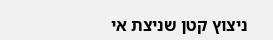ניצוץ קטן שניצת אי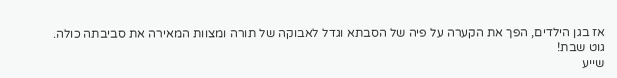אז בגן הילדים, הפך את הקערה על פיה של הסבתא וגדל לאבוקה של תורה ומצוות המאירה את סביבתה כולה.
גוט שבת!
שייע